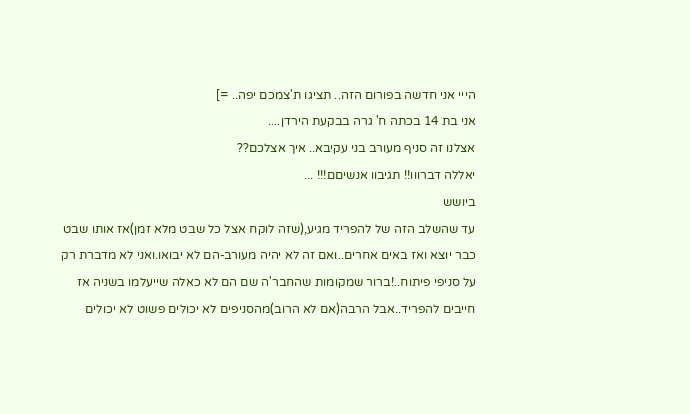הייי אני חדשה בפורום הזה.. תציגו ת'צמכם יפה.. =]
אני בת 14 בכתה ח' גרה בבקעת הירדן....
אצלנו זה סניף מעורב בני עקיבא.. איך אצלכם??
יאללה דברווו!! תגיבוו אנשיםם!!! ...
ביושש
עד שהשלב הזה של להפריד מגיע,(שזה לוקח אצל כל שבט מלא זמן)אז אותו שבט כבר יוצא ואז באים אחרים..ואם זה לא יהיה מעורב-הם לא יבואו.ואני לא מדברת רק על סניפי פיתוח..!ברור שמקומות שהחבר'ה שם הם לא כאלה שייעלמו בשניה אז חייבים להפריד..אבל הרבה(אם לא הרוב)מהסניפים לא יכולים פשוט לא יכולים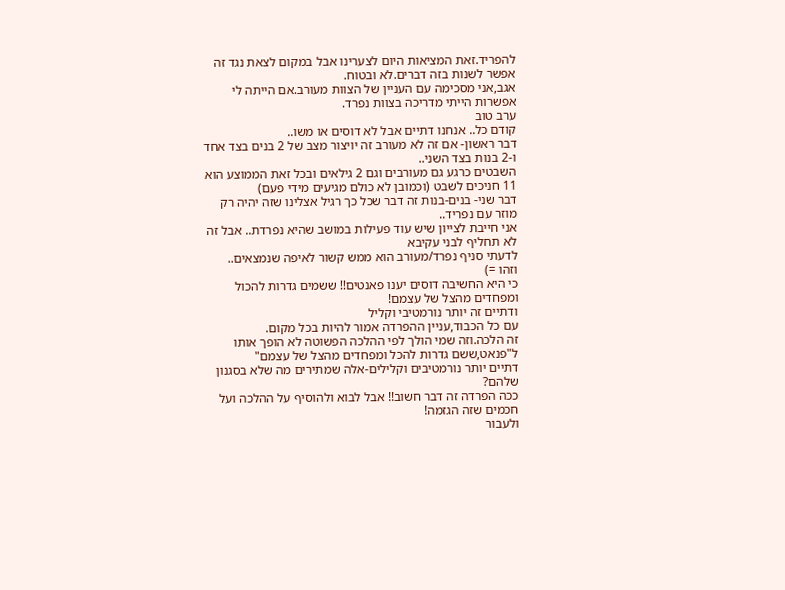להפריד.זאת המציאות היום לצערינו אבל במקום לצאת נגד זה אפשר לשנות בזה דברים.לא ובטוח.
אגב,אני מסכימה עם העניין של הצוות מעורב.אם הייתה לי אפשרות הייתי מדריכה בצוות נפרד.
ערב טוב
קודם כל.. אנחנו דתיים אבל לא דוסים או משו..
דבר ראשון- אם זה לא מעורב זה יויצור מצב של 2 בנים בצד אחד ו-2 בנות בצד השני..
השבטים כרגע גם מעורבים וגם 2 גילאים ובכל זאת הממוצע הוא 11 חניכים לשבט (וכמובן לא כולם מגיעים מידי פעם)
דבר שני- בנים-בנות זה דבר שכל כך רגיל אצלינו שזה יהיה רק מוזר עם נפריד..
אני חייבת לצייון שיש עוד פעילות במושב שהיא נפרדת.. אבל זה לא תחליף לבני עקיבא
לדעתי סניף נפרד/מעורב הוא ממש קשור לאיפה שנמצאים..
וזהו =)
כי היא החשיבה דוסים יענו פאנטים!! ששמים גדרות להכול ומפחדים מהצל של עצמם!
ודתיים זה יותר נורמטיבי וקליל
עם כל הכבוד,עניין ההפרדה אמור להיות בכל מקום.
זה הלכה.וזה שמי הולך לפי ההלכה הפשוטה לא הופך אותו ל"פנאט,ששם גדרות להכל ומפחדים מהצל של עצמם"
דתיים יותר נורמטיבים וקלילים-אלה שמתירים מה שלא בסגנון שלהם?
ככה הפרדה זה דבר חשוב!! אבל לבוא ולהוסיף על ההלכה ועל חכמים שזה הגזמה!
ולעבור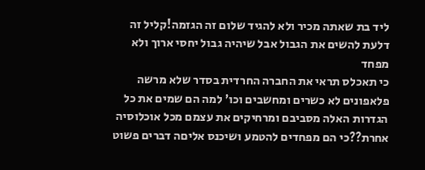ליד בת שאתה מכיר ולא להגיד שלום זה הגזמה!קליל זה דלעת להשים את הגבול אבל שיהיה גבול יחסי ארוך ולא מפחד
כי תאכלס תראי את החברה החרדית בסדר שלא מרשה פלאפונים לא כשרים ומחשבים וכו' למה הם שמים את כל הגדרות האלה מסביבם ומרחיקים את עצמם מכל אוכלוסיה אחרת??כי הם מפחדים להטמע ושיכנס אליםה דברים פשוט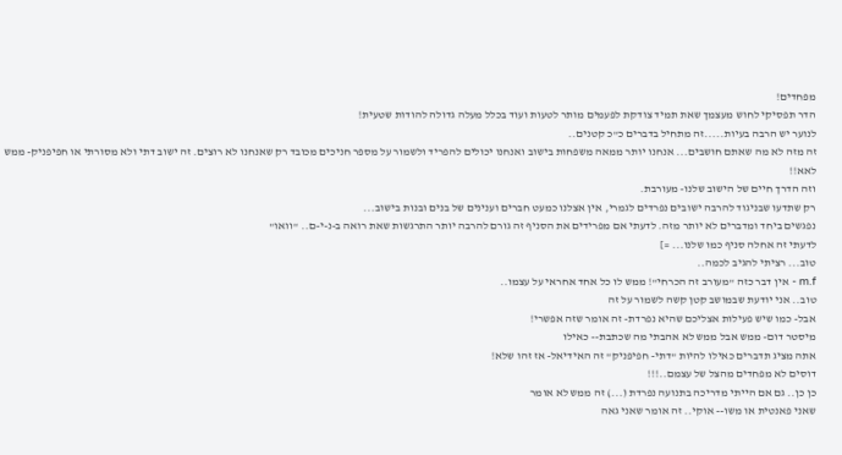מפחדים!
הדר תפסיקי לחוש מעצמך שאת תמיד צודקת לפעמים מותר לטעות ועוד בכלל מעלה גדולה להודות שטעית!
לנוער יש הרבה בעיות.....זה מתחיל בדברים כ"כ קטנים..
זה מזה לא מה שאתם חושבים... אנחנו יותר ממאה משפחות בישוב ואנחנו יכולים להפריד ולשמור על מספר חניכים מכובד רק שאנחנו לא רוצים. זה ישוב דתי ולא מסורתי או חפיפניק- ממש לאא!!
וזה הדרך חיים של הישוב שלנו- מעורבת.
רק שתדעו שבניגוד להרבה ישובים נפרדים לגמרי, אין אצלנו כמעט חברים וענינים של בנים ובנות בישוב...
נפגשים ביחד ומדברים לא יותר מזה. לדעתי אם מפרידים את הסניף זה גורם להרבה יותר התרגשות שאת רואה ב-נ-י-ם.. "וואו"
לדעתי זה אחלה סניף כמו שלנו... =]
טוב... רציתי להגיב לכמה..
m.f - אין דבר כזה "מעורב זה הכרחי"! ממש לו כל אחד אחראי על עצמו..
טוב.. אני יודעת שבמושב קטן קשה לשמור על זה
אבל- כמו שיש פעילות אצליכם שהיא נפרדת- זה אומר שזה אפשרי!
מיסטר דום- ממש אבל ממש לא אהבתי מה שכתבת-- כאילו
אתה מציג תדברים כאילו להיות "דתי- חפיפניק" זה האידיאל- אז זהו שלא!
דוסים לא מפחדים מהצל של עצמם..!!!
כן כן.. גם אם הייתי מדריכה בתנועה נפרדת (...) זה ממש לא אומר
שאני פאנטית או משו-- אוקי.. זה אומר שאני גאה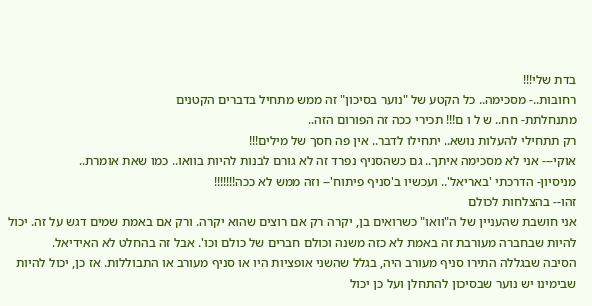בדת שלי!!!
רחובות..- מסכימה.. כל הקטע של "נוער בסיכון" זה ממש מתחיל בדברים הקטנים
מתנחלתת- חח.. ש ל ו ם!!! תכירי ככה זה הפורום הזה..
רק תתחילי להעלות נושא.. יתחילו לדבר.. אין פה חסך של מילים!!!
אוקי--- אני לא מסכימה איתך.. גם כשהסניף נפרד זה לא גורם לבנות להיות בוואו.. כמו שאת אומרת..
מניסיון- הדרכתי 'באריאל'.. ועכשיו ב'סניף פיתוח'-- וזה ממש לא ככה!!!!!!!
זהו-- בהצלחות לכולם
אני חושבת שהעניין של ה"וואו" כשרואים בן, יקרה רק אם רוצים שהוא יקרה. ורק אם באמת שמים דגש על זה. יכול להיות שבחברה מעורבת זה באמת לא כזה משנה וכולם חברים של כולם וכו'. אבל זה בהחלט לא האידיאל.
הסיבה שבגללה התירו סניף מעורב היה, בגלל שהשני אופציות היו או סניף מעורב או התבוללות. אז כן, יכול להיות שבימינו יש נוער שבסיכון להתחלן ועל כן יכול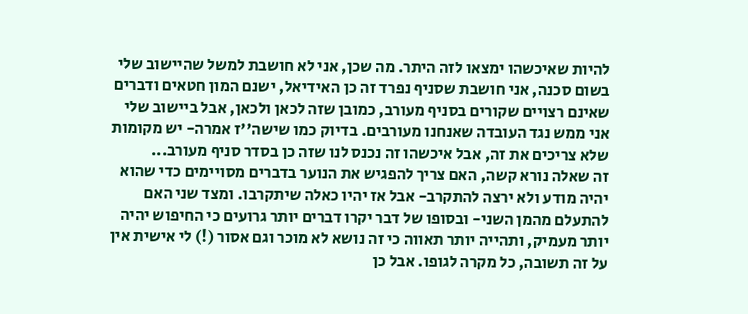להיות שאיכשהו ימצאו לזה היתר. מה שכן, אני לא חושבת למשל שהיישוב שלי בשום סכנה, אני חושבת שסניף נפרד זה כן האידיאל, ישנם המון חטאים ודברים שאינם רצויים שקורים בסניף מעורב, כמובן שזה לכאן ולכאן, אבל ביישוב שלי אני ממש נגד העובדה שאנחנו מעורבים. בדיוק כמו שישה''ז אמרה- יש מקומות שלא צריכים את זה, אבל איכשהו זה נכנס לנו שזה כן בסדר סניף מעורב...
זה שאלה נורא קשה, האם צריך להפגיש את הנוער בדברים מסויימים כדי שהוא יהיה מודע ולא ירצה להתקרב- אבל אז יהיו כאלה שיתקרבו. ומצד שני האם להתעלם מהמן השני- ובסופו של דבר יקרו דברים יותר גרועים כי החיפוש יהיה יותר מעמיק, ותהייה יותר תאווה כי זה נושא לא מוכר וגם אסור (!) לי אישית אין על זה תשובה, כל מקרה לגופו. אבל כן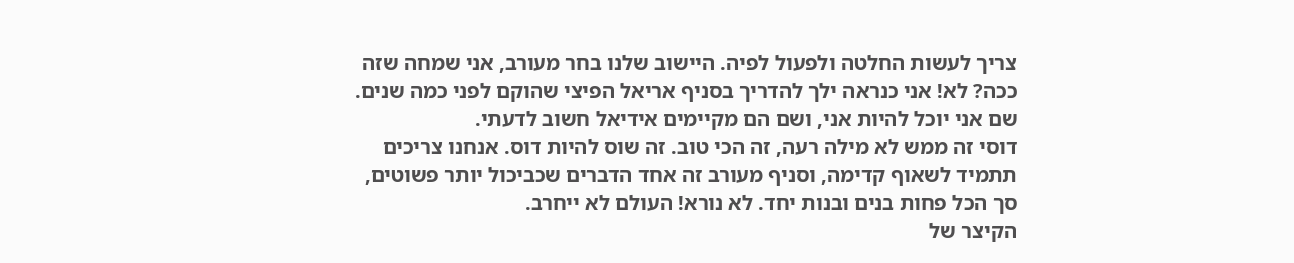צריך לעשות החלטה ולפעול לפיה. היישוב שלנו בחר מעורב, אני שמחה שזה ככה? לא! אני כנראה ילך להדריך בסניף אריאל הפיצי שהוקם לפני כמה שנים. שם אני יוכל להיות אני, ושם הם מקיימים אידיאל חשוב לדעתי.
דוסי זה ממש לא מילה רעה, זה הכי טוב. זה שוס להיות דוס. אנחנו צריכים תתמיד לשאוף קדימה, וסניף מעורב זה אחד הדברים שכביכול יותר פשוטים, סך הכל פחות בנים ובנות יחד. לא נורא! העולם לא ייחרב.
הקיצר של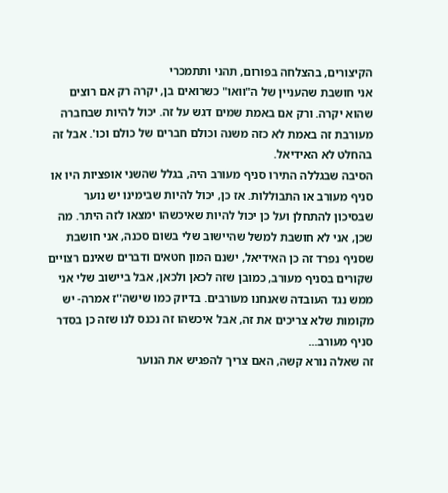הקיצורים, בהצלחה בפורום, תהני ותתמכרי
אני חושבת שהעניין של ה"וואו" כשרואים בן, יקרה רק אם רוצים שהוא יקרה. ורק אם באמת שמים דגש על זה. יכול להיות שבחברה מעורבת זה באמת לא כזה משנה וכולם חברים של כולם וכו'. אבל זה בהחלט לא האידיאל.
הסיבה שבגללה התירו סניף מעורב היה, בגלל שהשני אופציות היו או סניף מעורב או התבוללות. אז כן, יכול להיות שבימינו יש נוער שבסיכון להתחלן ועל כן יכול להיות שאיכשהו ימצאו לזה היתר. מה שכן, אני לא חושבת למשל שהיישוב שלי בשום סכנה, אני חושבת שסניף נפרד זה כן האידיאל, ישנם המון חטאים ודברים שאינם רצויים שקורים בסניף מעורב, כמובן שזה לכאן ולכאן, אבל ביישוב שלי אני ממש נגד העובדה שאנחנו מעורבים. בדיוק כמו שישה''ז אמרה- יש מקומות שלא צריכים את זה, אבל איכשהו זה נכנס לנו שזה כן בסדר סניף מעורב...
זה שאלה נורא קשה, האם צריך להפגיש את הנוער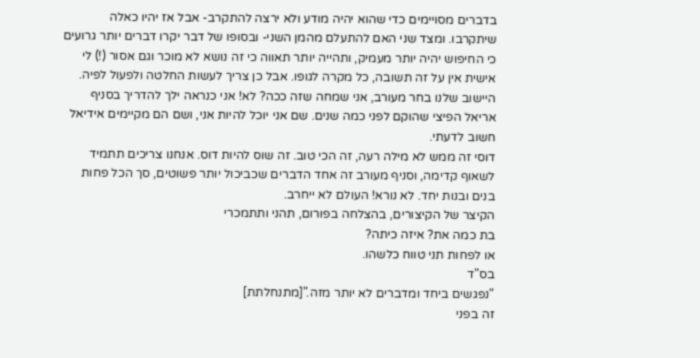בדברים מסויימים כדי שהוא יהיה מודע ולא ירצה להתקרב- אבל אז יהיו כאלה שיתקרבו. ומצד שני האם להתעלם מהמן השני- ובסופו של דבר יקרו דברים יותר גרועים כי החיפוש יהיה יותר מעמיק, ותהייה יותר תאווה כי זה נושא לא מוכר וגם אסור (!) לי אישית אין על זה תשובה, כל מקרה לגופו. אבל כן צריך לעשות החלטה ולפעול לפיה. היישוב שלנו בחר מעורב, אני שמחה שזה ככה? לא! אני כנראה ילך להדריך בסניף אריאל הפיצי שהוקם לפני כמה שנים. שם אני יוכל להיות אני, ושם הם מקיימים אידיאל חשוב לדעתי.
דוסי זה ממש לא מילה רעה, זה הכי טוב. זה שוס להיות דוס. אנחנו צריכים תתמיד לשאוף קדימה, וסניף מעורב זה אחד הדברים שכביכול יותר פשוטים, סך הכל פחות בנים ובנות יחד. לא נורא! העולם לא ייחרב.
הקיצר של הקיצורים, בהצלחה בפורום, תהני ותתמכרי
בת כמה את? איזה כיתה?
או לפחות תני טווח כלשהו.
בס"ד
"נפגשים ביחד ומדברים לא יותר מזה."[מתנחלתת]
זה בפני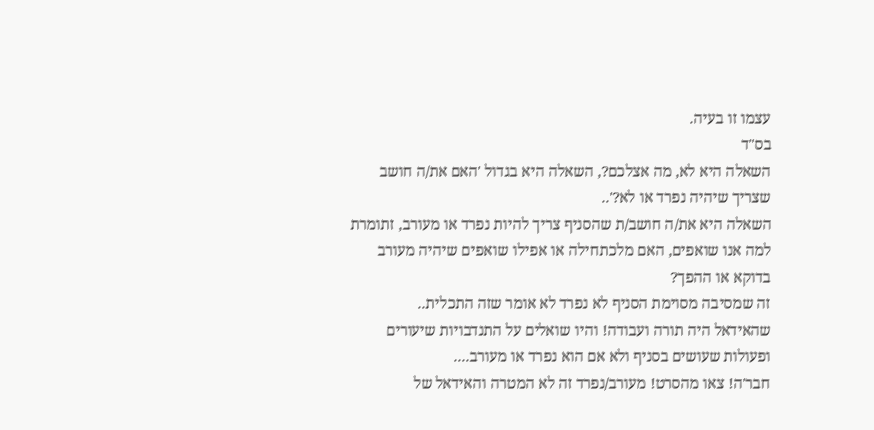עצמו זו בעיה.
בס"ד
השאלה היא לא, מה אצלכם?, השאלה היא בגדול 'האם את/ה חושב שצריך שיהיה נפרד או לא?'..
השאלה היא את/ה חושב/ת שהסניף צריך להיות נפרד או מעורב, זתומרת למה אנו שואפים, האם מלכתחילה או אפילו שואפים שיהיה מעורב בדוקא או ההפך?
זה שמסיבה מסוימת הסניף לא נפרד לא אומר שזה התכלית..
שהאידאל היה תורה ועבודה! והיו שואלים על התנדבויות שיעורים ופעולות שעושים בסניף ולא אם הוא נפרד או מעורב....
חבר'ה! צאו מהסרט! מעורב/נפרד זה לא המטרה והאידאל של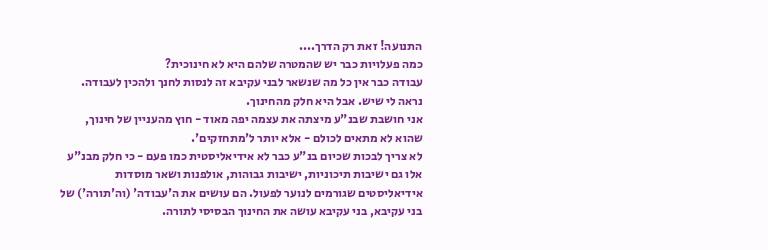התנועה! זאת רק הדרך....
כמה פעלויות כבר יש שהמטרה שלהם היא לא חינוכית?
עבודה כבר אין כל מה שנשאר לבני עקיבא זה לנסות לחנך ולהכין לעבודה.
נראה לי שיש. אבל היא חלק מהחינוך.
אני חושבת שבנ"ע מיצתה את עצמה יפה מאוד - חוץ מהעניין של חינוך, שהוא לא מתאים לכולם - אלא יותר ל'מתחזקים'.
לא צריך לבכות שכיום בנ"ע כבר לא אידיאליסטית כמו פעם - כי חלק מבנ"ע אלו גם ישיבות תיכוניות, ישיבות גבוהות, אולפנות ושאר מוסדות אידיאליסטים שגורמים לנוער לפעול. הם עושים את ה'עבודה' (וה'תורה') של בני עקיבא, בני עקיבא עושה את החינוך הבסיסי לתורה.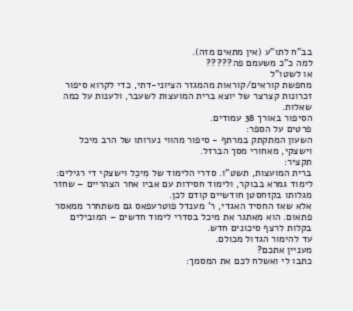בב"ח לתו"ע (אין מתאים מזה).
למה כ"כ משעמם פה?????
או לשטו"ל
מחפשת קוראים/קוראות מהמגזר הציוני-דתי, כדי לקרוא סיפור זכרונות קצרצר של יוצא ברית המועצות לשעבר, ולענות על כמה שאלות.
הסיפור באורך 38 עמודים.
פרטים על הספר:
השעון המתקתק במרתף - סיפור מהווי נערותו של הרב מיכל וישצקי, מאחורי מסך הברזל.
תקציר:
ברית המועצות, תשט"ו. סדרי הלימוד של מִיכֵל וישצקי די רגילים: לימוד גמרא בבוקר, ולימוד חסידות עם אביו אחר הצהריים – שחזר מגלותו בקזחסטן חודשיים קודם לכן.
אלא שאז החסיד האגדי, ר' מענדל פוטרעפאס גם משתחרר ממאסר פתאום. הוא מאתגר את מיכל בסדרי לימוד חדשים – המובילים בקלות לרצף סיכונים חדש.
עד להימור הגדול מכולם.
מעניין אתכם?
כתבו לי ואשלח לכם את המסמך: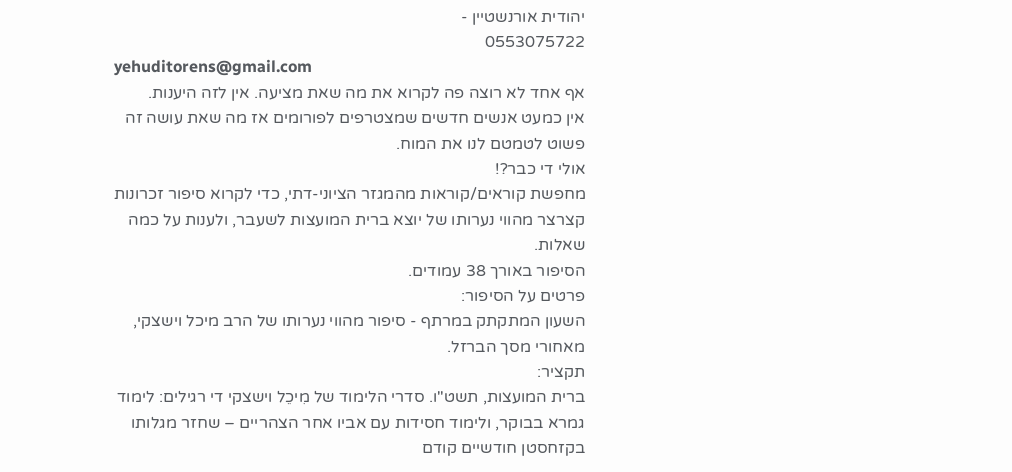יהודית אורנשטיין -
0553075722
yehuditorens@gmail.com
אף אחד לא רוצה פה לקרוא את מה שאת מציעה. אין לזה היענות.
אין כמעט אנשים חדשים שמצטרפים לפורומים אז מה שאת עושה זה פשוט לטמטם לנו את המוח.
אולי די כבר?!
מחפשת קוראים/קוראות מהמגזר הציוני-דתי, כדי לקרוא סיפור זכרונות קצרצר מהווי נערותו של יוצא ברית המועצות לשעבר, ולענות על כמה שאלות.
הסיפור באורך 38 עמודים.
פרטים על הסיפור:
השעון המתקתק במרתף - סיפור מהווי נערותו של הרב מיכל וישצקי, מאחורי מסך הברזל.
תקציר:
ברית המועצות, תשט"ו. סדרי הלימוד של מִיכֵל וישצקי די רגילים: לימוד גמרא בבוקר, ולימוד חסידות עם אביו אחר הצהריים – שחזר מגלותו בקזחסטן חודשיים קודם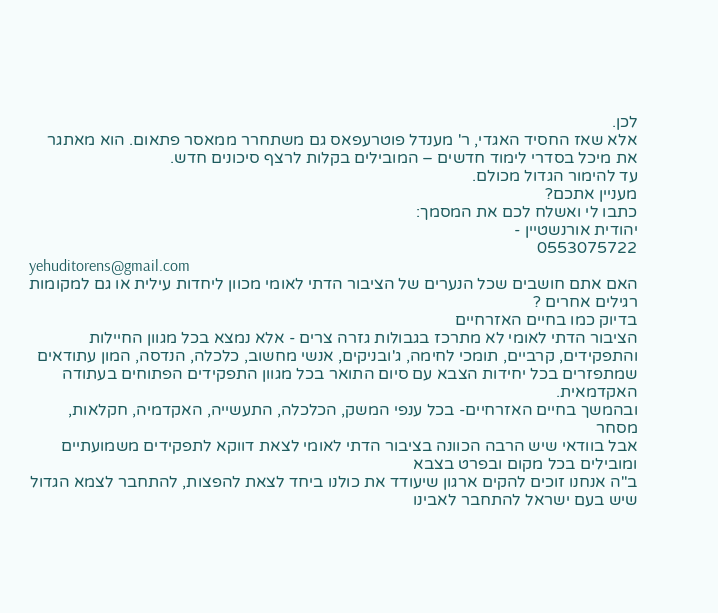לכן.
אלא שאז החסיד האגדי, ר' מענדל פוטרעפאס גם משתחרר ממאסר פתאום. הוא מאתגר את מיכל בסדרי לימוד חדשים – המובילים בקלות לרצף סיכונים חדש.
עד להימור הגדול מכולם.
מעניין אתכם?
כתבו לי ואשלח לכם את המסמך:
יהודית אורנשטיין -
0553075722
yehuditorens@gmail.com
האם אתם חושבים שכל הנערים של הציבור הדתי לאומי מכוון ליחדות עילית או גם למקומות רגילים אחרים ?
בדיוק כמו בחיים האזרחיים
הציבור הדתי לאומי לא מתרכז בגבולות גזרה צרים - אלא נמצא בכל מגוון החיילות והתפקידים, קרביים, תומכי לחימה, ג'ובניקים, אנשי מחשוב, כלכלה, הנדסה, המון עתודאים שמתפזרים בכל יחידות הצבא עם סיום התואר בכל מגוון התפקידים הפתוחים בעתודה האקדמאית.
ובהמשך בחיים האזרחיים- בכל ענפי המשק, הכלכלה, התעשייה, האקדמיה, חקלאות, מסחר
אבל בוודאי שיש הרבה הכוונה בציבור הדתי לאומי לצאת דווקא לתפקידים משמועתיים ומובילים בכל מקום ובפרט בצבא
ב"ה אנחנו זוכים להקים ארגון שיעודד את כולנו ביחד לצאת להפצות, להתחבר לצמא הגדול שיש בעם ישראל להתחבר לאבינו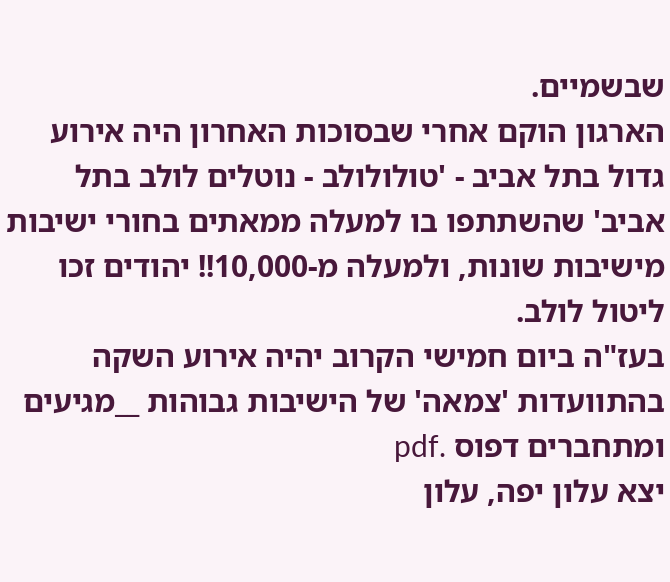שבשמיים.
הארגון הוקם אחרי שבסוכות האחרון היה אירוע גדול בתל אביב - 'טולולולב - נוטלים לולב בתל אביב' שהשתתפו בו למעלה ממאתים בחורי ישיבות מישיבות שונות, ולמעלה מ-10,000!! יהודים זכו ליטול לולב.
בעז"ה ביום חמישי הקרוב יהיה אירוע השקה בהתוועדות 'צמאה' של הישיבות גבוהות __מגיעים ומתחברים דפוס .pdf
יצא עלון יפה, עלון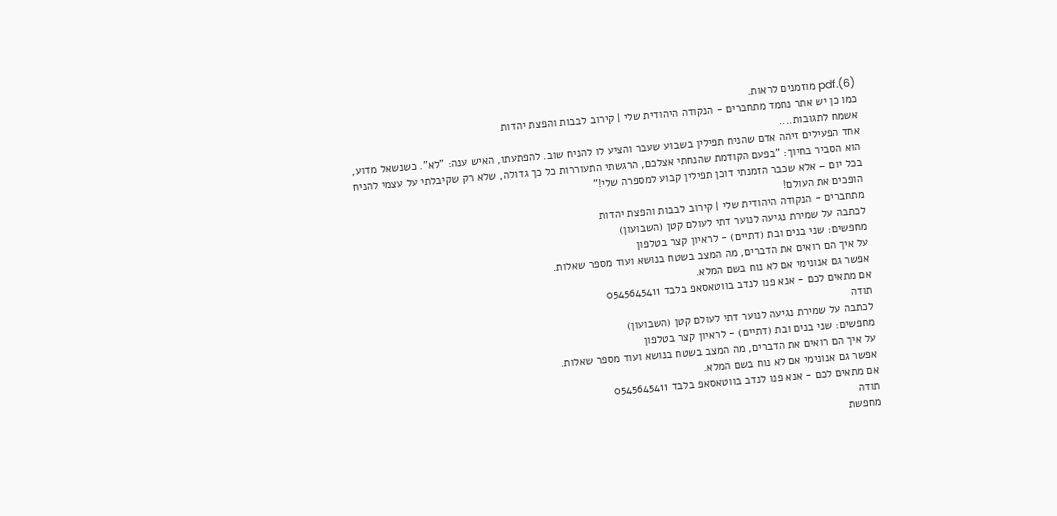(6).pdf מוזמנים לראות.
כמו כן יש אתר נחמד מתחברים - הנקודה היהודית שלי | קירוב לבבות והפצת יהדות
אשמח לתגובות....
אחד הפעילים זיהה אדם שהניח תפילין בשבוע שעבר והציע לו להניח שוב. להפתעתו, האיש ענה: "לא". כשנשאל מדוע, הוא הסביר בחיוך: "בפעם הקודמת שהנחתי אצלכם, הרגשתי התעוררות כל כך גדולה, שלא רק שקיבלתי על עצמי להניח בכל יום – אלא שכבר הזמנתי דוכן תפילין קבוע למספרה שלי!"
הופכים את העולם!
מתחברים - הנקודה היהודית שלי | קירוב לבבות והפצת יהדות
לכתבה על שמירת נגיעה לנוער דתי לעולם קטן (השבועון)
מחפשים: שני בנים ובת (דתיים) - לראיון קצר בטלפון
על איך הם רואים את הדברים, מה המצב בשטח בנושא ועוד מספר שאלות.
אפשר גם אנונימי אם לא נוח בשם המלא.
אם מתאים לכם - אנא פנו לנדב בווטאסאפ בלבד 0545645411
תודה
לכתבה על שמירת נגיעה לנוער דתי לעולם קטן (השבועון)
מחפשים: שני בנים ובת (דתיים) - לראיון קצר בטלפון
על איך הם רואים את הדברים, מה המצב בשטח בנושא ועוד מספר שאלות.
אפשר גם אנונימי אם לא נוח בשם המלא.
אם מתאים לכם - אנא פנו לנדב בווטאסאפ בלבד 0545645411
תודה
מחפשת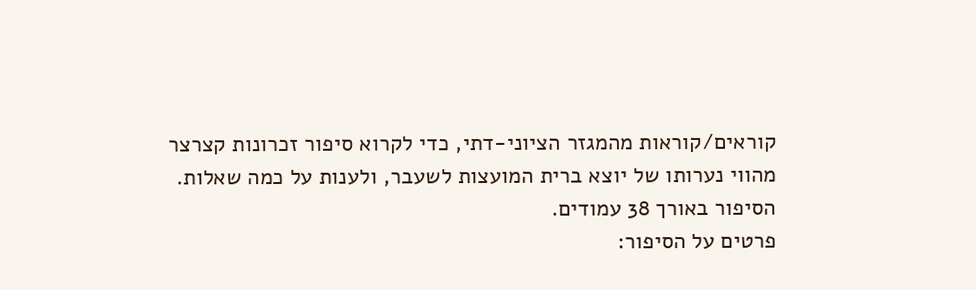קוראים/קוראות מהמגזר הציוני-דתי, כדי לקרוא סיפור זכרונות קצרצר מהווי נערותו של יוצא ברית המועצות לשעבר, ולענות על כמה שאלות.
הסיפור באורך 38 עמודים.
פרטים על הסיפור: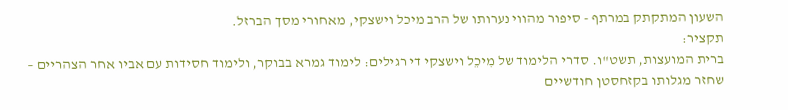השעון המתקתק במרתף - סיפור מהווי נערותו של הרב מיכל וישצקי, מאחורי מסך הברזל.
תקציר:
ברית המועצות, תשט"ו. סדרי הלימוד של מִיכֵל וישצקי די רגילים: לימוד גמרא בבוקר, ולימוד חסידות עם אביו אחר הצהריים – שחזר מגלותו בקזחסטן חודשיים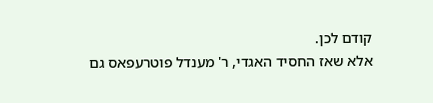קודם לכן.
אלא שאז החסיד האגדי, ר' מענדל פוטרעפאס גם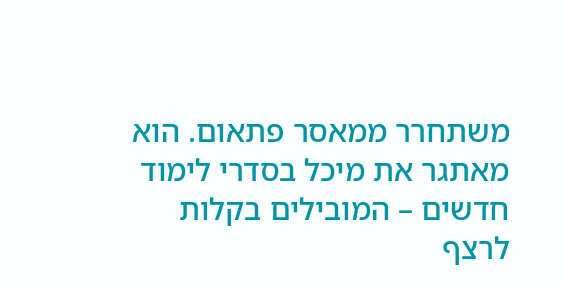משתחרר ממאסר פתאום. הוא מאתגר את מיכל בסדרי לימוד חדשים – המובילים בקלות לרצף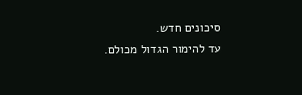סיכונים חדש.
עד להימור הגדול מכולם.